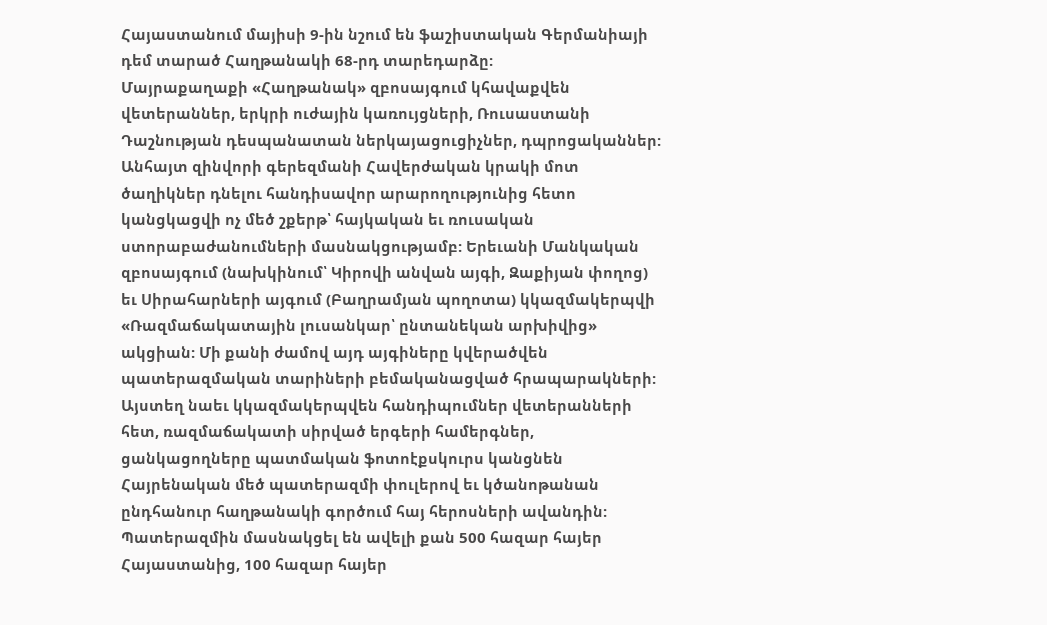Հայաստանում մայիսի 9-ին նշում են ֆաշիստական Գերմանիայի դեմ տարած Հաղթանակի 68-րդ տարեդարձը:
Մայրաքաղաքի «Հաղթանակ» զբոսայգում կհավաքվեն վետերաններ, երկրի ուժային կառույցների, Ռուսաստանի Դաշնության դեսպանատան ներկայացուցիչներ, դպրոցականներ: Անհայտ զինվորի գերեզմանի Հավերժական կրակի մոտ ծաղիկներ դնելու հանդիսավոր արարողությունից հետո կանցկացվի ոչ մեծ շքերթ՝ հայկական եւ ռուսական ստորաբաժանումների մասնակցությամբ: Երեւանի Մանկական զբոսայգում (նախկինում՝ Կիրովի անվան այգի, Զաքիյան փողոց) եւ Սիրահարների այգում (Բաղրամյան պողոտա) կկազմակերպվի «Ռազմաճակատային լուսանկար՝ ընտանեկան արխիվից» ակցիան: Մի քանի ժամով այդ այգիները կվերածվեն պատերազմական տարիների բեմականացված հրապարակների:
Այստեղ նաեւ կկազմակերպվեն հանդիպումներ վետերանների հետ, ռազմաճակատի սիրված երգերի համերգներ, ցանկացողները պատմական ֆոտոէքսկուրս կանցնեն Հայրենական մեծ պատերազմի փուլերով եւ կծանոթանան ընդհանուր հաղթանակի գործում հայ հերոսների ավանդին:
Պատերազմին մասնակցել են ավելի քան 500 հազար հայեր Հայաստանից, 100 հազար հայեր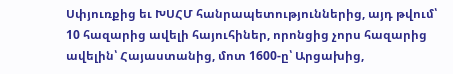Սփյուռքից եւ ԽՍՀՄ հանրապետություններից, այդ թվում՝ 10 հազարից ավելի հայուհիներ, որոնցից չորս հազարից ավելին՝ Հայաստանից, մոտ 1600-ը՝ Արցախից,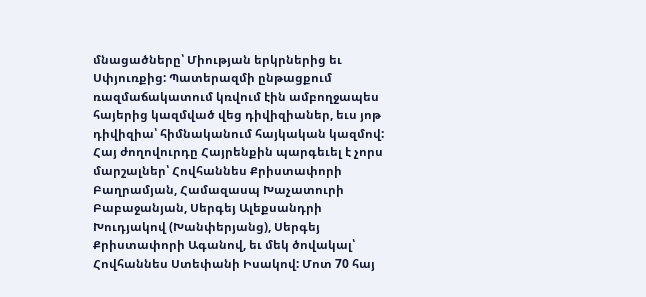մնացածները՝ Միության երկրներից եւ Սփյուռքից: Պատերազմի ընթացքում ռազմաճակատում կռվում էին ամբողջապես հայերից կազմված վեց դիվիզիաներ, եւս յոթ դիվիզիա՝ հիմնականում հայկական կազմով: Հայ ժողովուրդը Հայրենքին պարգեւել է չորս մարշալներ՝ Հովհաննես Քրիստափորի Բաղրամյան, Համազասպ Խաչատուրի Բաբաջանյան, Սերգեյ Ալեքսանդրի Խուդյակով (Խանփերյանց), Սերգեյ Քրիստափորի Ագանով, եւ մեկ ծովակալ՝ Հովհաննես Ստեփանի Իսակով: Մոտ 70 հայ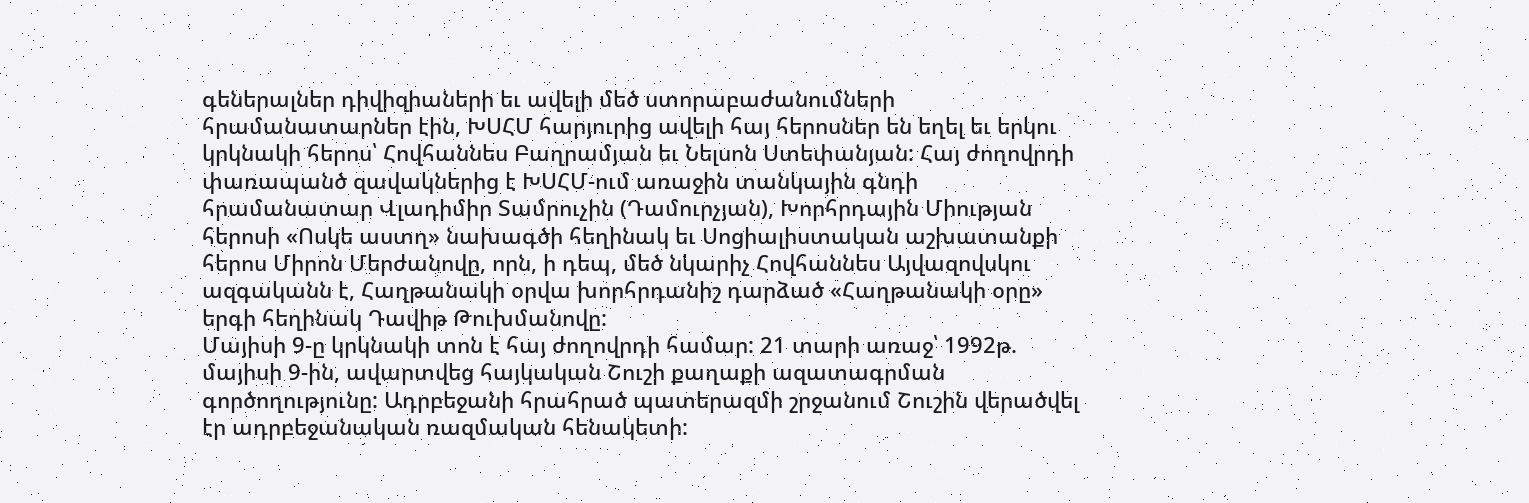գեներալներ դիվիզիաների եւ ավելի մեծ ստորաբաժանումների հրամանատարներ էին, ԽՍՀՄ հարյուրից ավելի հայ հերոսներ են եղել եւ երկու կրկնակի հերոս՝ Հովհաննես Բաղրամյան եւ Նելսոն Ստեփանյան: Հայ ժողովրդի փառապանծ զավակներից է ԽՍՀՄ-ում առաջին տանկային գնդի հրամանատար Վլադիմիր Տամրուչին (Դամուրչյան), Խորհրդային Միության հերոսի «Ոսկե աստղ» նախագծի հեղինակ եւ Սոցիալիստական աշխատանքի հերոս Միրոն Մերժանովը, որն, ի դեպ, մեծ նկարիչ Հովհաննես Այվազովսկու ազգականն է, Հաղթանակի օրվա խորհրդանիշ դարձած «Հաղթանակի օրը» երգի հեղինակ Դավիթ Թուխմանովը:
Մայիսի 9-ը կրկնակի տոն է հայ ժողովրդի համար: 21 տարի առաջ՝ 1992թ. մայիսի 9-ին, ավարտվեց հայկական Շուշի քաղաքի ազատագրման գործողությունը: Ադրբեջանի հրահրած պատերազմի շրջանում Շուշին վերածվել էր ադրբեջանական ռազմական հենակետի: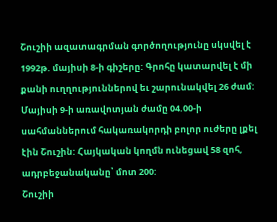Շուշիի ազատագրման գործողությունը սկսվել է 1992թ. մայիսի 8-ի գիշերը: Գրոհը կատարվել է մի քանի ուղղություններով եւ շարունակվել 26 ժամ: Մայիսի 9-ի առավոտյան ժամը 04.00-ի սահմաններում հակառակորդի բոլոր ուժերը լքել էին Շուշին: Հայկական կողմն ունեցավ 58 զոհ, ադրբեջանականը՝ մոտ 200:
Շուշիի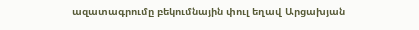ազատագրումը բեկումնային փուլ եղավ Արցախյան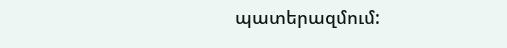պատերազմում: